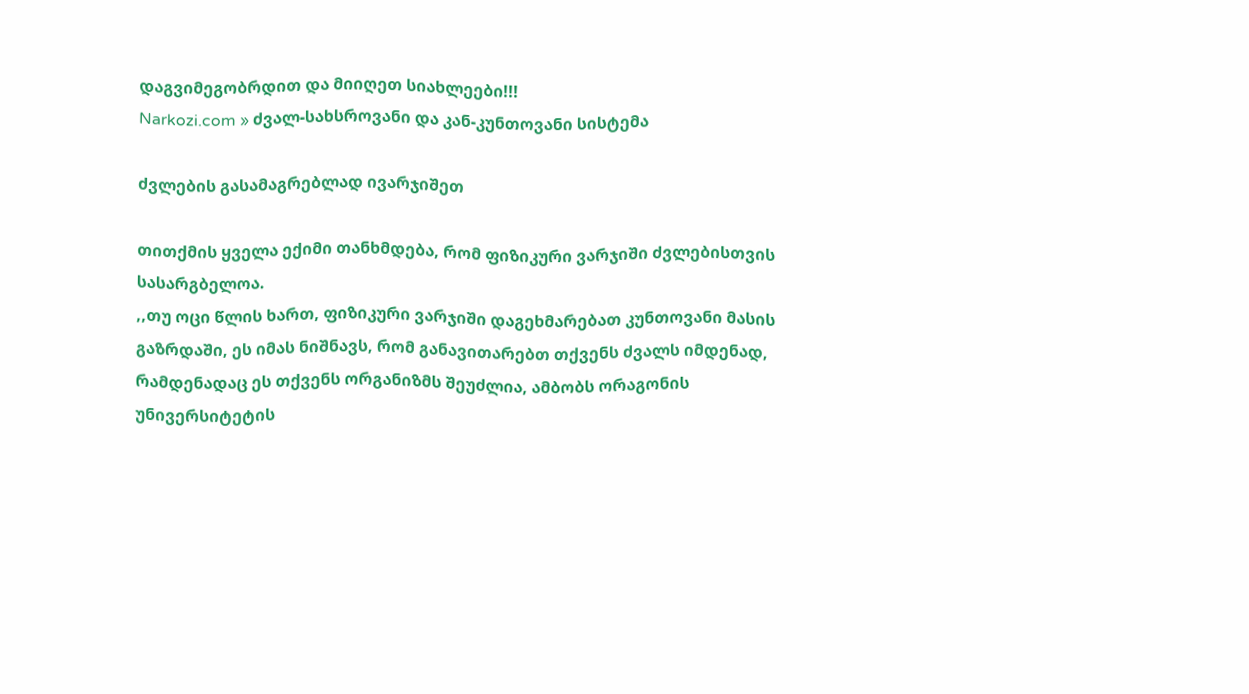დაგვიმეგობრდით და მიიღეთ სიახლეები!!!
Narkozi.com » ძვალ-სახსროვანი და კან-კუნთოვანი სისტემა

ძვლების გასამაგრებლად ივარჯიშეთ

თითქმის ყველა ექიმი თანხმდება, რომ ფიზიკური ვარჯიში ძვლებისთვის სასარგბელოა.
,,თუ ოცი წლის ხართ, ფიზიკური ვარჯიში დაგეხმარებათ კუნთოვანი მასის გაზრდაში, ეს იმას ნიშნავს, რომ განავითარებთ თქვენს ძვალს იმდენად, რამდენადაც ეს თქვენს ორგანიზმს შეუძლია, ამბობს ორაგონის უნივერსიტეტის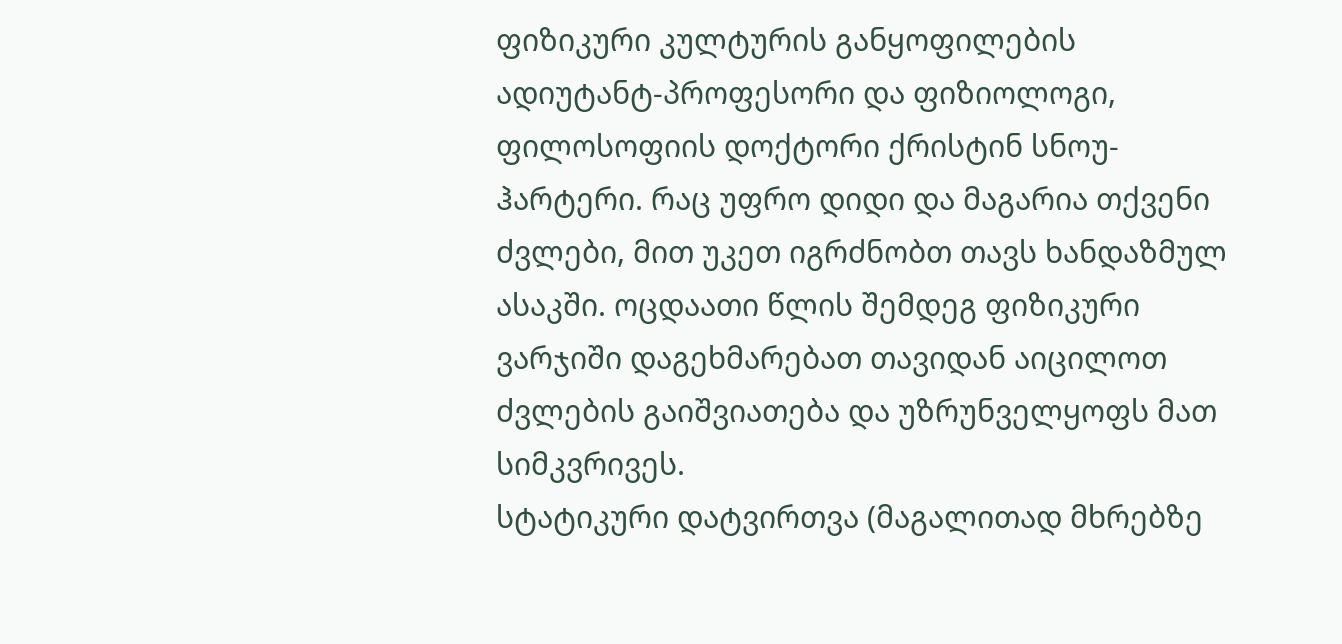ფიზიკური კულტურის განყოფილების ადიუტანტ-პროფესორი და ფიზიოლოგი, ფილოსოფიის დოქტორი ქრისტინ სნოუ-ჰარტერი. რაც უფრო დიდი და მაგარია თქვენი ძვლები, მით უკეთ იგრძნობთ თავს ხანდაზმულ ასაკში. ოცდაათი წლის შემდეგ ფიზიკური ვარჯიში დაგეხმარებათ თავიდან აიცილოთ ძვლების გაიშვიათება და უზრუნველყოფს მათ სიმკვრივეს.
სტატიკური დატვირთვა (მაგალითად მხრებზე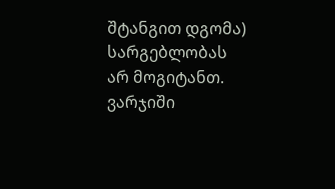შტანგით დგომა) სარგებლობას არ მოგიტანთ. ვარჯიში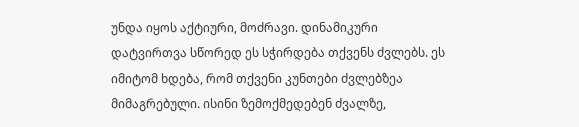უნდა იყოს აქტიური, მოძრავი. დინამიკური დატვირთვა სწორედ ეს სჭირდება თქვენს ძვლებს. ეს იმიტომ ხდება, რომ თქვენი კუნთები ძვლებზეა მიმაგრებული. ისინი ზემოქმედებენ ძვალზე,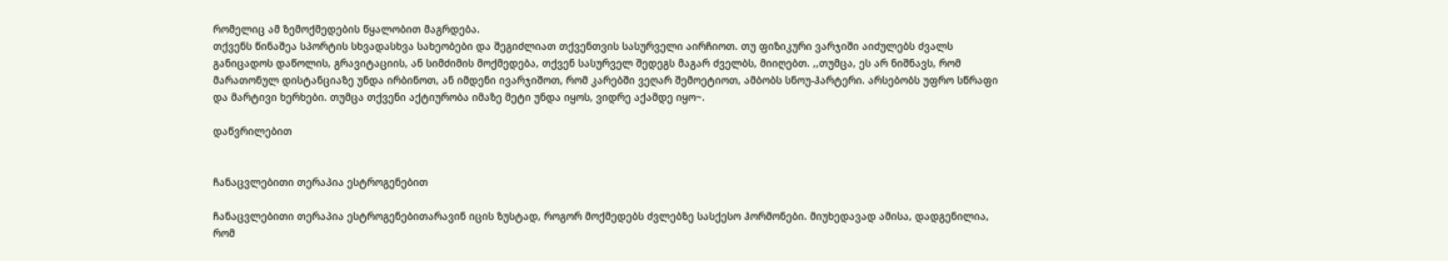რომელიც ამ ზემოქმედების წყალობით მაგრდება.
თქვენს წინაშეა სპორტის სხვადასხვა სახეობები და შეგიძლიათ თქვენთვის სასურველი აირჩიოთ. თუ ფიზიკური ვარჯიში აიძულებს ძვალს განიცადოს დაწოლის, გრავიტაციის, ან სიმძიმის მოქმედება, თქვენ სასურველ შედეგს მაგარ ძველბს, მიიღებთ. ,,თუმცა, ეს არ ნიშნავს, რომ მარათონულ დისტანციაზე უნდა ირბინოთ, ან იმდენი ივარჯიშოთ, რომ კარებში ვეღარ შემოეტიოთ, ამბობს სნოუ-ჰარტერი. არსებობს უფრო სწრაფი და მარტივი ხერხები. თუმცა თქვენი აქტიურობა იმაზე მეტი უნდა იყოს, ვიდრე აქამდე იყო~.

დაწვრილებით


ჩანაცვლებითი თერაპია ესტროგენებით

ჩანაცვლებითი თერაპია ესტროგენებითარავინ იცის ზუსტად, როგორ მოქმედებს ძვლებზე სასქესო ჰორმონები. მიუხედავად ამისა, დადგენილია, რომ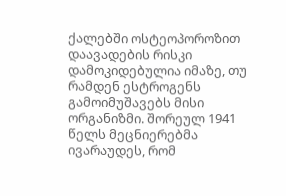ქალებში ოსტეოპოროზით დაავადების რისკი დამოკიდებულია იმაზე, თუ რამდენ ესტროგენს გამოიმუშავებს მისი ორგანიზმი. შორეულ 1941 წელს მეცნიერებმა ივარაუდეს, რომ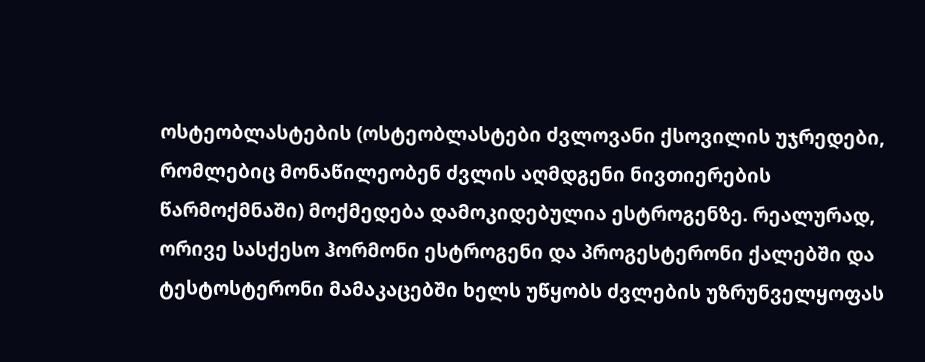ოსტეობლასტების (ოსტეობლასტები ძვლოვანი ქსოვილის უჯრედები, რომლებიც მონაწილეობენ ძვლის აღმდგენი ნივთიერების წარმოქმნაში) მოქმედება დამოკიდებულია ესტროგენზე. რეალურად, ორივე სასქესო ჰორმონი ესტროგენი და პროგესტერონი ქალებში და ტესტოსტერონი მამაკაცებში ხელს უწყობს ძვლების უზრუნველყოფას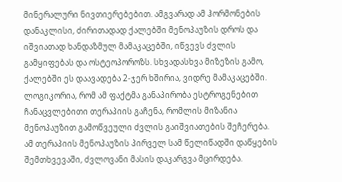მინერალური ნივთიერებებით. ამგვარად ამ ჰორმონების დანაკლისი, ძირითადად ქალებში მენოპაუზის დროს და იშვიათად ხანდაზმულ მამაკაცებში, იწვევს ძვლის გამყიფებას და ოსტეოპოროზს. სხვადასხვა მიზეზის გამო, ქალებში ეს დაავადება 2-ჯერ ხშირია, ვიდრე მამაკაცებში. ლოგიკორია, რომ ამ ფაქტმა განაპირობა ესტროგენებით ჩანაცვლებითი თერაპიის გაჩენა, რომლის მიზანია მენოპაუზით გამოწვეული ძვლის გაიშვიათების შეჩერება.
ამ თერაპიის მენოპაუზის პირველ სამ წელიწადში დაწყების შემთხვევაში, ძვლოვანი მასის დაკარგვა მცირდება.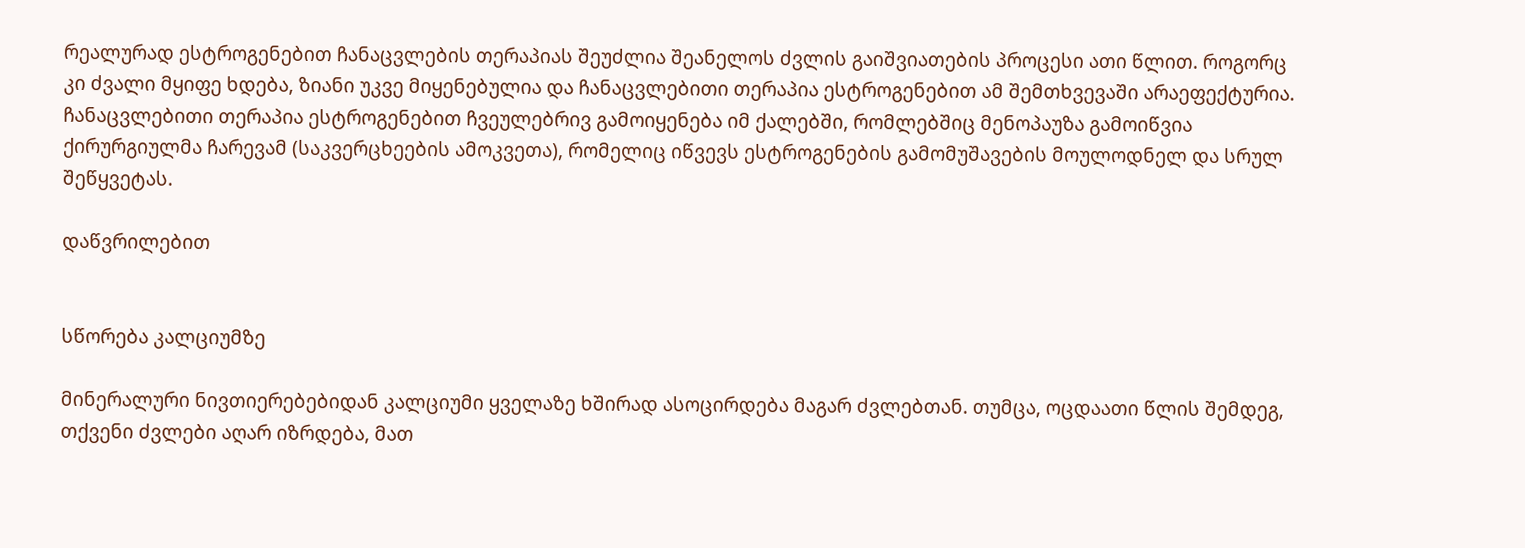რეალურად ესტროგენებით ჩანაცვლების თერაპიას შეუძლია შეანელოს ძვლის გაიშვიათების პროცესი ათი წლით. როგორც კი ძვალი მყიფე ხდება, ზიანი უკვე მიყენებულია და ჩანაცვლებითი თერაპია ესტროგენებით ამ შემთხვევაში არაეფექტურია. ჩანაცვლებითი თერაპია ესტროგენებით ჩვეულებრივ გამოიყენება იმ ქალებში, რომლებშიც მენოპაუზა გამოიწვია ქირურგიულმა ჩარევამ (საკვერცხეების ამოკვეთა), რომელიც იწვევს ესტროგენების გამომუშავების მოულოდნელ და სრულ შეწყვეტას.

დაწვრილებით


სწორება კალციუმზე

მინერალური ნივთიერებებიდან კალციუმი ყველაზე ხშირად ასოცირდება მაგარ ძვლებთან. თუმცა, ოცდაათი წლის შემდეგ, თქვენი ძვლები აღარ იზრდება, მათ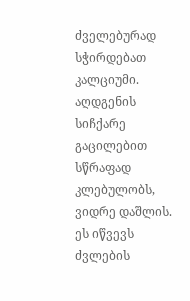ძველებურად სჭირდებათ კალციუმი. აღდგენის სიჩქარე გაცილებით სწრაფად კლებულობს, ვიდრე დაშლის. ეს იწვევს ძვლების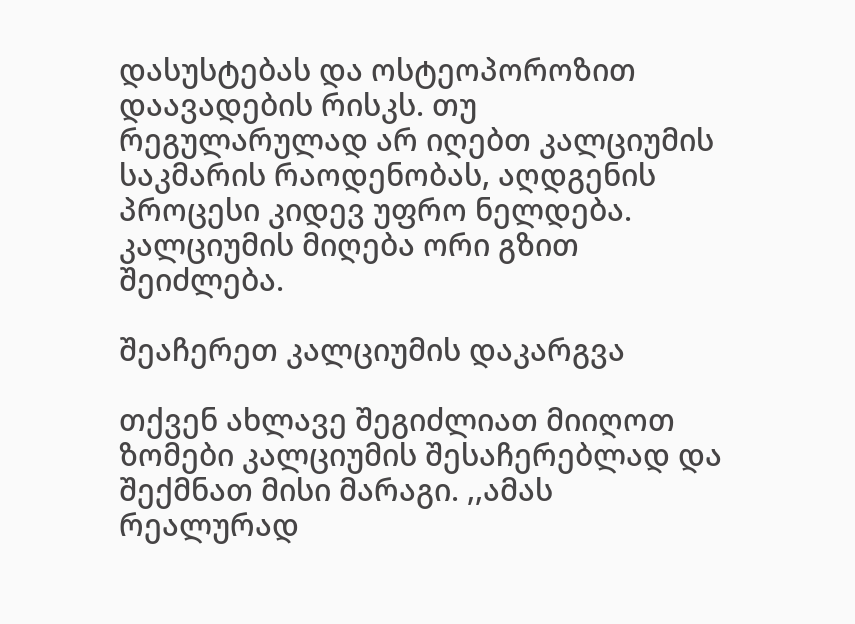დასუსტებას და ოსტეოპოროზით დაავადების რისკს. თუ რეგულარულად არ იღებთ კალციუმის საკმარის რაოდენობას, აღდგენის პროცესი კიდევ უფრო ნელდება. კალციუმის მიღება ორი გზით შეიძლება.

შეაჩერეთ კალციუმის დაკარგვა

თქვენ ახლავე შეგიძლიათ მიიღოთ ზომები კალციუმის შესაჩერებლად და შექმნათ მისი მარაგი. ,,ამას რეალურად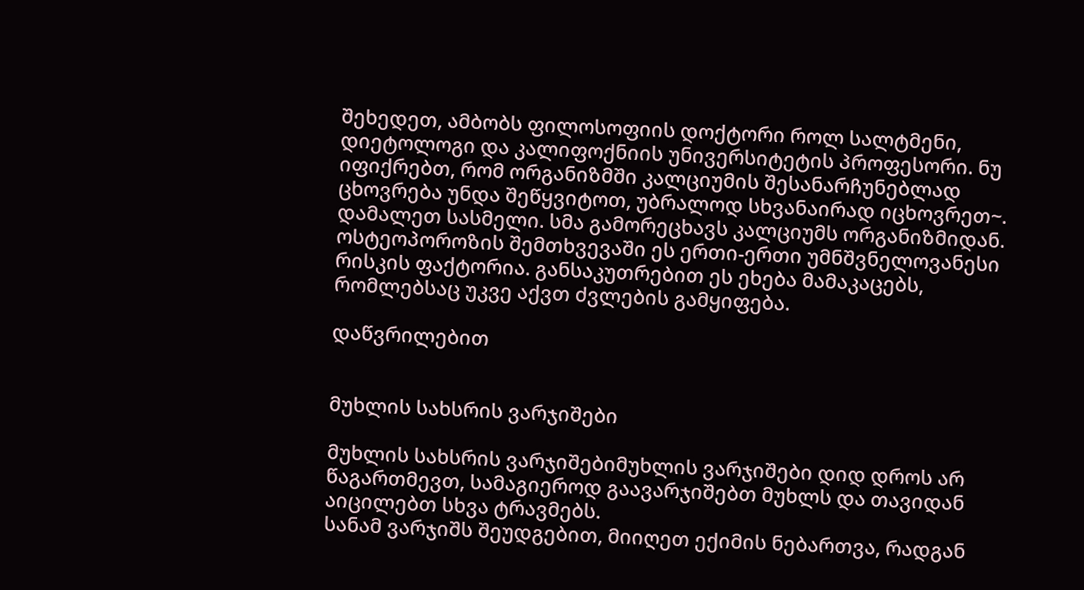შეხედეთ, ამბობს ფილოსოფიის დოქტორი როლ სალტმენი, დიეტოლოგი და კალიფოქნიის უნივერსიტეტის პროფესორი. ნუ იფიქრებთ, რომ ორგანიზმში კალციუმის შესანარჩუნებლად ცხოვრება უნდა შეწყვიტოთ, უბრალოდ სხვანაირად იცხოვრეთ~.
დამალეთ სასმელი. სმა გამორეცხავს კალციუმს ორგანიზმიდან. ოსტეოპოროზის შემთხვევაში ეს ერთი-ერთი უმნშვნელოვანესი რისკის ფაქტორია. განსაკუთრებით ეს ეხება მამაკაცებს, რომლებსაც უკვე აქვთ ძვლების გამყიფება.

დაწვრილებით


მუხლის სახსრის ვარჯიშები

მუხლის სახსრის ვარჯიშებიმუხლის ვარჯიშები დიდ დროს არ წაგართმევთ, სამაგიეროდ გაავარჯიშებთ მუხლს და თავიდან აიცილებთ სხვა ტრავმებს.
სანამ ვარჯიშს შეუდგებით, მიიღეთ ექიმის ნებართვა, რადგან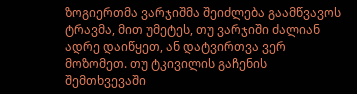ზოგიერთმა ვარჯიშმა შეიძლება გაამწვავოს ტრავმა, მით უმეტეს, თუ ვარჯიში ძალიან ადრე დაიწყეთ, ან დატვირთვა ვერ მოზომეთ. თუ ტკივილის გაჩენის შემთხვევაში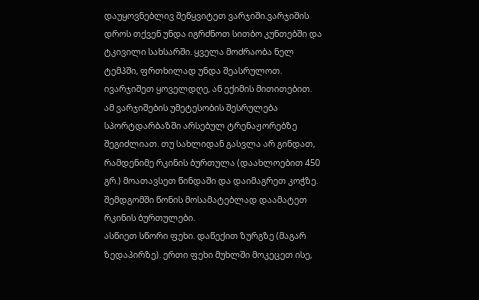დაუყოვნებლივ შეწყვიტეთ ვარჯიში.ვარჯიშის დროს თქვენ უნდა იგრძნოთ სითბო კუნთებში და ტკივილი სახსარში. ყველა მოძრაობა ნელ ტემპში, ფრთხილად უნდა შეასრულოთ. ივარჯიშეთ ყოველდღე, ან ექიმის მითითებით.
ამ ვარჯიშების უმეტესობის შესრულება სპორტდარბაზში არსებულ ტრენაჟორებზე შეგიძლიათ. თუ სახლიდან გასვლა არ გინდათ, რამდენიმე რკინის ბურთულა (დაახლოებით 450 გრ.) მოათავსეთ წინდაში და დაიმაგრეთ კოჭზე. შემდგომში წონის მოსამატებლად დაამატეთ რკინის ბურთულები.
ასწიეთ სწორი ფეხი. დაწექით ზურგზე (მაგარ ზედაპირზე). ერთი ფეხი მუხლში მოკეცეთ ისე,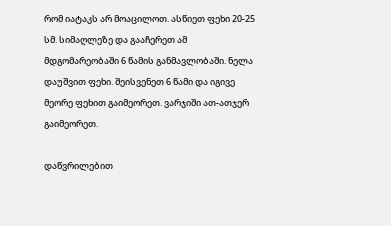რომ იატაკს არ მოაცილოთ. ასწიეთ ფეხი 20-25 სმ. სიმაღლეზე და გააჩერეთ ამ მდგომარეობაში 6 წამის განმავლობაში. ნელა დაუშვით ფეხი. შეისვენეთ 6 წამი და იგივე მეორე ფეხით გაიმეორეთ. ვარჯიში ათ-ათჯერ გაიმეორეთ.

დაწვრილებით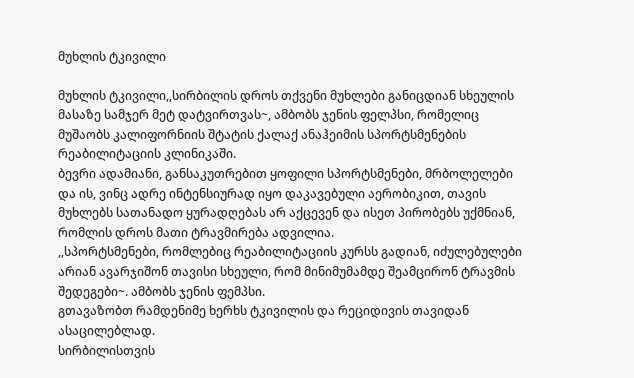მუხლის ტკივილი

მუხლის ტკივილი,,სირბილის დროს თქვენი მუხლები განიცდიან სხეულის მასაზე სამჯერ მეტ დატვირთვას~, ამბობს ჯენის ფელპსი, რომელიც მუშაობს კალიფორნიის შტატის ქალაქ ანაჰეიმის სპორტსმენების რეაბილიტაციის კლინიკაში.
ბევრი ადამიანი, განსაკუთრებით ყოფილი სპორტსმენები, მრბოლელები და ის, ვინც ადრე ინტენსიურად იყო დაკავებული აერობიკით, თავის მუხლებს სათანადო ყურადღებას არ აქცევენ და ისეთ პირობებს უქმნიან, რომლის დროს მათი ტრავმირება ადვილია.
,,სპორტსმენები, რომლებიც რეაბილიტაციის კურსს გადიან, იძულებულები არიან ავარჯიშონ თავისი სხეული, რომ მინიმუმამდე შეამცირონ ტრავმის შედეგები~. ამბობს ჯენის ფემპსი.
გთავაზობთ რამდენიმე ხერხს ტკივილის და რეციდივის თავიდან ასაცილებლად.
სირბილისთვის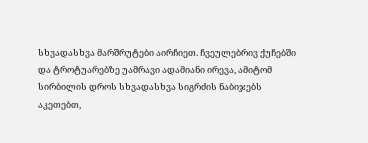სხვადასხვა მარშრუტები აირჩიეთ. ჩვეულებრივ ქუჩებში და ტროტუარებზე უამრავი ადამიანი ირევა, ამიტომ სირბილის დროს სხვადასხვა სიგრძის ნაბიჯებს აკეთებთ,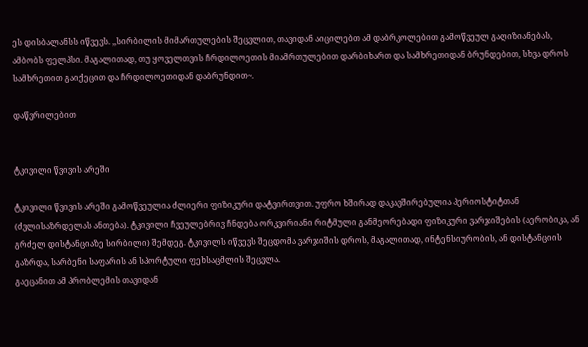ეს დისბალანსს იწვევს. ,,სირბილის მიმართულების შეცვლით, თავიდან აიცილებთ ამ დაბრკოლებით გამოწვეულ გაღიზიანებას, ამბობს ფელპსი. მაგალითად, თუ ყოველთვის ჩრდილოეთის მიამრთულებით დარბიხართ და სამხრეთიდან ბრუნდებით, სხვა დროს სამხრეთით გაიქეცით და ჩრდილოეთიდან დაბრუნდით~.

დაწვრილებით


ტკივილი წვივის არეში

ტკივილი წვივის არეში გამოწვეულია ძლიერი ფიზიკური დატვირთვით. უფრო ხშირად დაკავშირებულია პერიოსტიტთან (ძვლისაზრდელას ანთება). ტკივილი ჩვეულებრივ ჩნდება ორკვირიანი რიტმული განმეორებადი ფიზიკური ვარჯიშების (აერობიკა, ან გრძელ დისტანციაზე სირბილი) შემდეგ. ტკივილს იწვევს შეცდომა ვარჯიშის დროს, მაგალითად, ინტენსიურობის, ან დისტანციის გაზრდა, სარბენი საფარის ან სპორტული ფეხსაცმლის შეცვლა.
გაეცანით ამ პრობლემის თავიდან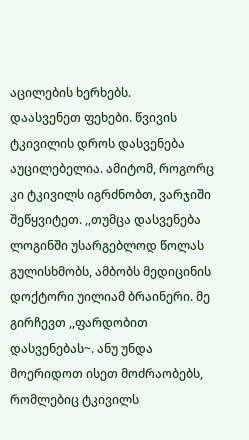აცილების ხერხებს.
დაასვენეთ ფეხები. წვივის ტკივილის დროს დასვენება აუცილებელია. ამიტომ, როგორც კი ტკივილს იგრძნობთ, ვარჯიში შეწყვიტეთ. ,,თუმცა დასვენება ლოგინში უსარგებლოდ წოლას გულისხმობს, ამბობს მედიცინის დოქტორი უილიამ ბრაინერი. მე გირჩევთ ,,ფარდობით დასვენებას~. ანუ უნდა მოერიდოთ ისეთ მოძრაობებს, რომლებიც ტკივილს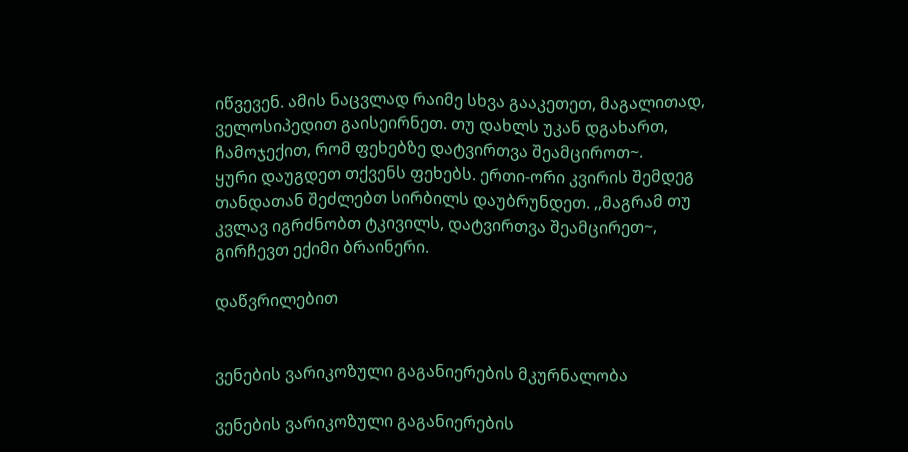იწვევენ. ამის ნაცვლად რაიმე სხვა გააკეთეთ, მაგალითად, ველოსიპედით გაისეირნეთ. თუ დახლს უკან დგახართ, ჩამოჯექით, რომ ფეხებზე დატვირთვა შეამციროთ~.
ყური დაუგდეთ თქვენს ფეხებს. ერთი-ორი კვირის შემდეგ თანდათან შეძლებთ სირბილს დაუბრუნდეთ. ,,მაგრამ თუ კვლავ იგრძნობთ ტკივილს, დატვირთვა შეამცირეთ~, გირჩევთ ექიმი ბრაინერი.

დაწვრილებით


ვენების ვარიკოზული გაგანიერების მკურნალობა

ვენების ვარიკოზული გაგანიერების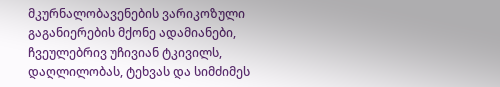მკურნალობავენების ვარიკოზული გაგანიერების მქონე ადამიანები, ჩვეულებრივ უჩივიან ტკივილს, დაღლილობას, ტეხვას და სიმძიმეს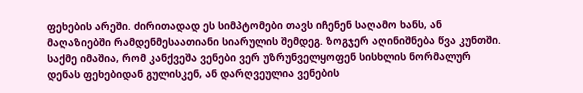ფეხების არეში. ძირითადად ეს სიმპტომები თავს იჩენენ საღამო ხანს, ან მაღაზიებში რამდენმესაათიანი სიარულის შემდეგ. ზოგჯერ აღინიშნება წვა კუნთში. საქმე იმაშია, რომ კანქვეშა ვენები ვერ უზრუნველყოფენ სისხლის ნორმალურ დენას ფეხებიდან გულისკენ, ან დარღვეულია ვენების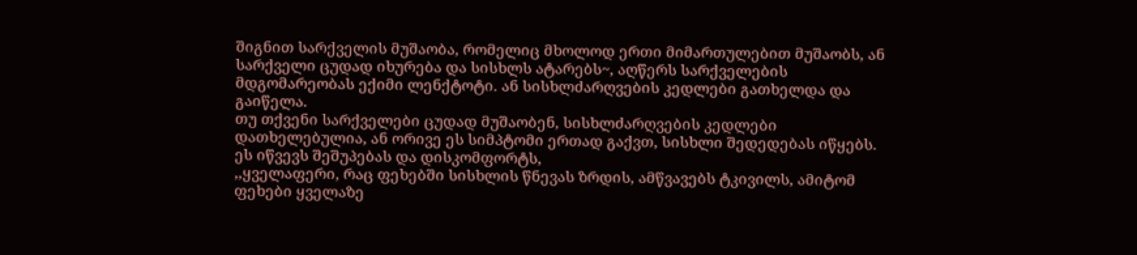შიგნით სარქველის მუშაობა, რომელიც მხოლოდ ერთი მიმართულებით მუშაობს, ან სარქველი ცუდად იხურება და სისხლს ატარებს~, აღწერს სარქველების მდგომარეობას ექიმი ლენქტოტი. ან სისხლძარღვების კედლები გათხელდა და გაიწელა.
თუ თქვენი სარქველები ცუდად მუშაობენ, სისხლძარღვების კედლები დათხელებულია, ან ორივე ეს სიმპტომი ერთად გაქვთ, სისხლი შედედებას იწყებს. ეს იწვევს შეშუპებას და დისკომფორტს,
,,ყველაფერი, რაც ფეხებში სისხლის წნევას ზრდის, ამწვავებს ტკივილს, ამიტომ ფეხები ყველაზე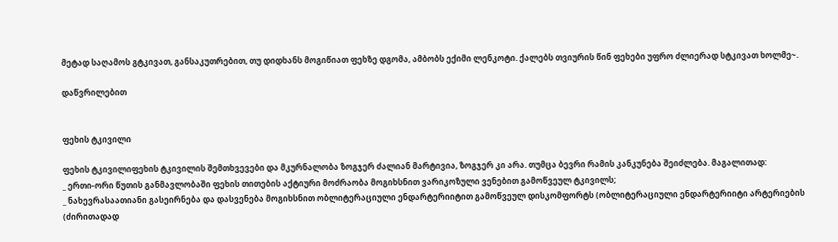მეტად საღამოს გტკივათ, განსაკუთრებით, თუ დიდხანს მოგიწიათ ფეხზე დგომა, ამბობს ექიმი ლენკოტი. ქალებს თვიურის წინ ფეხები უფრო ძლიერად სტკივათ ხოლმე~.

დაწვრილებით


ფეხის ტკივილი

ფეხის ტკივილიფეხის ტკივილის შემთხვევები და მკურნალობა ზოგჯერ ძალიან მარტივია, ზოგჯერ კი არა. თუმცა ბევრი რამის კანკუნება შეიძლება. მაგალითად:
_ ერთი-ორი წუთის განმავლობაში ფეხის თითების აქტიური მოძრაობა მოგიხსნით ვარიკოზული ვენებით გამოწვეულ ტკივილს;
_ ნახევრასაათიანი გასეირნება და დასვენება მოგიხსნით ობლიტერაციული ენდარტერიიტით გამოწვეულ დისკომფორტს (ობლიტერაციული ენდარტერიიტი არტერიების (ძირითადად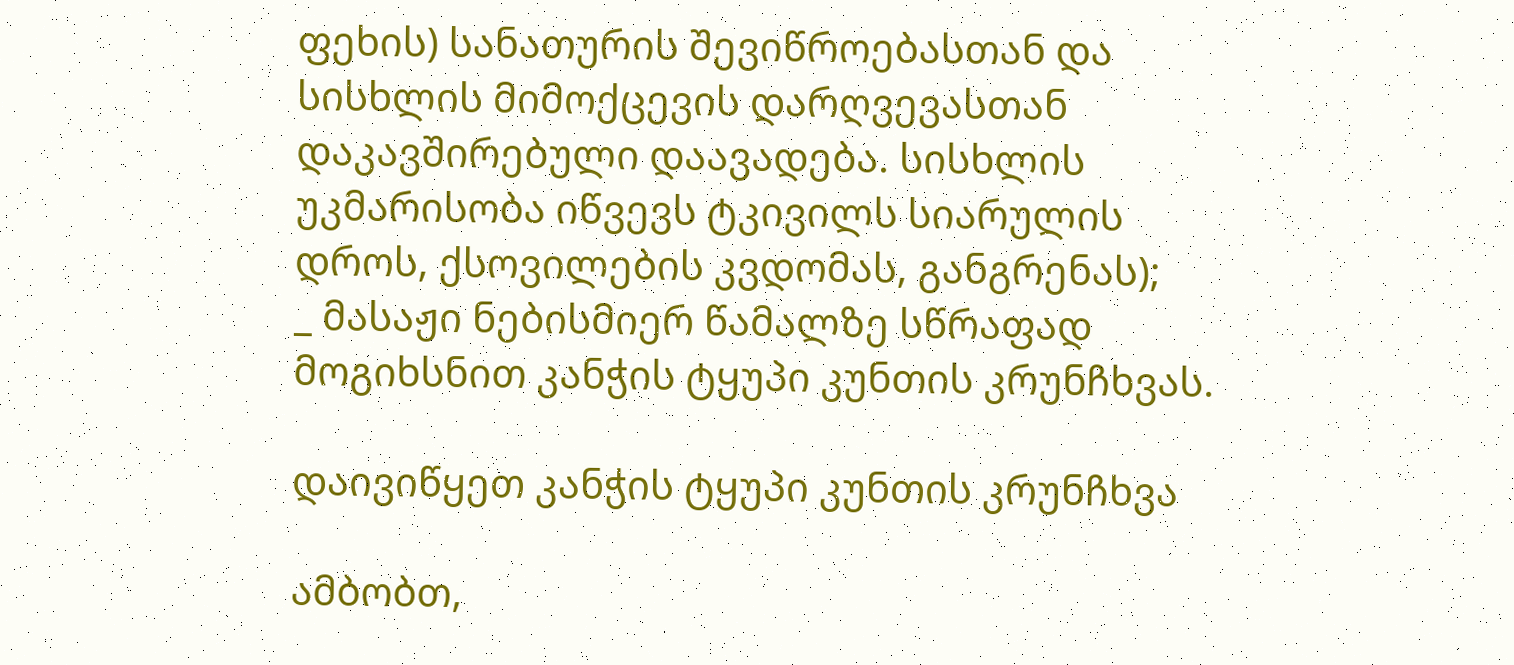ფეხის) სანათურის შევიწროებასთან და სისხლის მიმოქცევის დარღვევასთან დაკავშირებული დაავადება. სისხლის უკმარისობა იწვევს ტკივილს სიარულის დროს, ქსოვილების კვდომას, განგრენას);
_ მასაჟი ნებისმიერ წამალზე სწრაფად მოგიხსნით კანჭის ტყუპი კუნთის კრუნჩხვას.

დაივიწყეთ კანჭის ტყუპი კუნთის კრუნჩხვა

ამბობთ,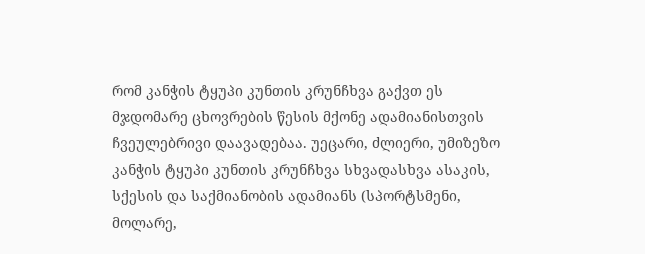რომ კანჭის ტყუპი კუნთის კრუნჩხვა გაქვთ ეს მჯდომარე ცხოვრების წესის მქონე ადამიანისთვის ჩვეულებრივი დაავადებაა. უეცარი, ძლიერი, უმიზეზო კანჭის ტყუპი კუნთის კრუნჩხვა სხვადასხვა ასაკის, სქესის და საქმიანობის ადამიანს (სპორტსმენი, მოლარე,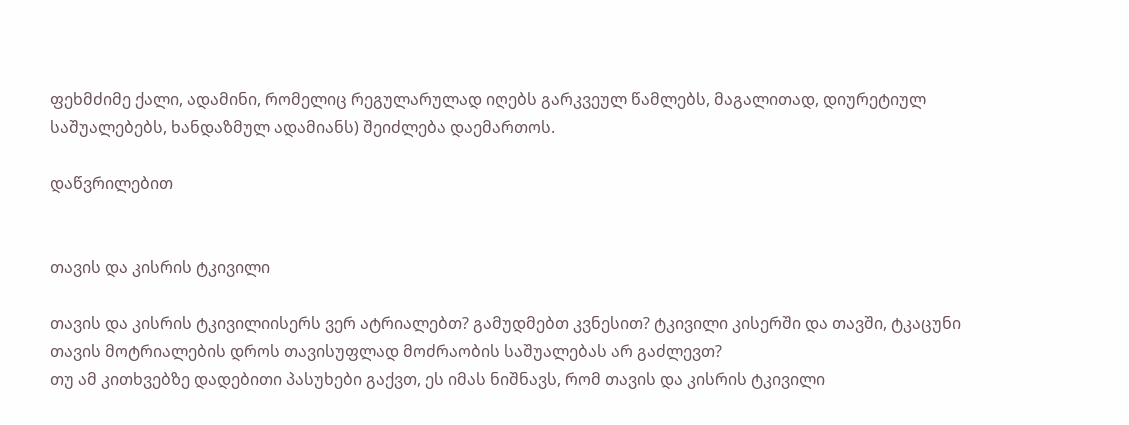ფეხმძიმე ქალი, ადამინი, რომელიც რეგულარულად იღებს გარკვეულ წამლებს, მაგალითად, დიურეტიულ საშუალებებს, ხანდაზმულ ადამიანს) შეიძლება დაემართოს.

დაწვრილებით


თავის და კისრის ტკივილი

თავის და კისრის ტკივილიისერს ვერ ატრიალებთ? გამუდმებთ კვნესით? ტკივილი კისერში და თავში, ტკაცუნი თავის მოტრიალების დროს თავისუფლად მოძრაობის საშუალებას არ გაძლევთ?
თუ ამ კითხვებზე დადებითი პასუხები გაქვთ, ეს იმას ნიშნავს, რომ თავის და კისრის ტკივილი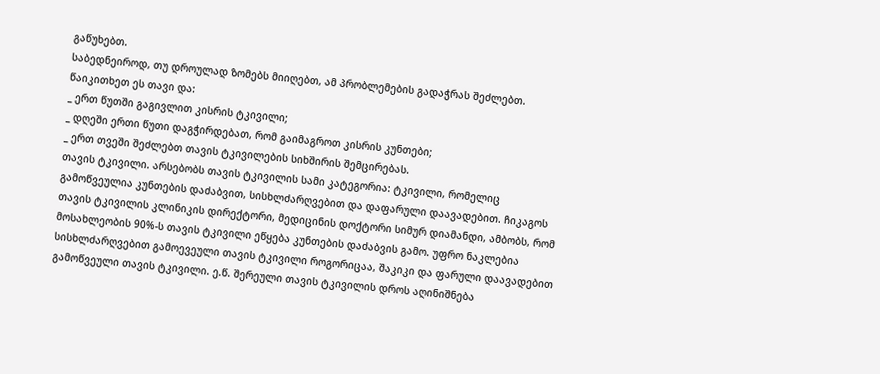გაწუხებთ.
საბედნეიროდ, თუ დროულად ზომებს მიიღებთ, ამ პრობლემების გადაჭრას შეძლებთ. წაიკითხეთ ეს თავი და:
_ ერთ წუთში გაგივლით კისრის ტკივილი;
_ დღეში ერთი წუთი დაგჭირდებათ, რომ გაიმაგროთ კისრის კუნთები;
_ ერთ თვეში შეძლებთ თავის ტკივილების სიხშირის შემცირებას.
თავის ტკივილი. არსებობს თავის ტკივილის სამი კატეგორია: ტკივილი, რომელიც გამოწვეულია კუნთების დაძაბვით, სისხლძარღვებით და დაფარული დაავადებით. ჩიკაგოს თავის ტკივილის კლინიკის დირექტორი, მედიცინის დოქტორი სიმურ დიამანდი, ამბობს, რომ მოსახლეობის 90%-ს თავის ტკივილი ეწყება კუნთების დაძაბვის გამო. უფრო ნაკლებია სისხლძარღვებით გამოევეული თავის ტკივილი როგორიცაა, შაკიკი და ფარული დაავადებით გამოწვეული თავის ტკივილი. ე.წ. შერეული თავის ტკივილის დროს აღინიშნება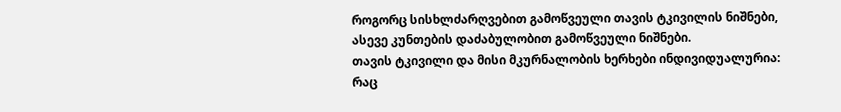როგორც სისხლძარღვებით გამოწვეული თავის ტკივილის ნიშნები, ასევე კუნთების დაძაბულობით გამოწვეული ნიშნები.
თავის ტკივილი და მისი მკურნალობის ხერხები ინდივიდუალურია: რაც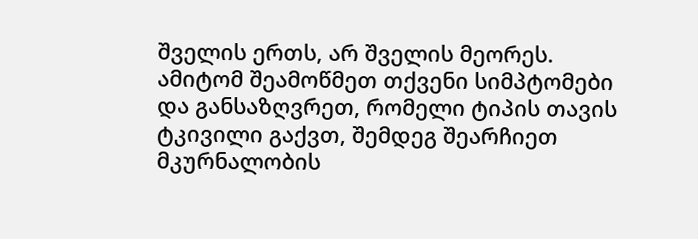შველის ერთს, არ შველის მეორეს. ამიტომ შეამოწმეთ თქვენი სიმპტომები და განსაზღვრეთ, რომელი ტიპის თავის ტკივილი გაქვთ, შემდეგ შეარჩიეთ მკურნალობის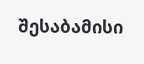შესაბამისი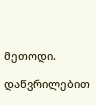მეთოდი.

დაწვრილებით